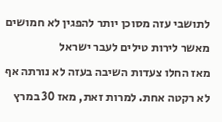לתושבי עזה מסוכן יותר להפגין לא חמושים מאשר לירות טילים לעבר ישראל
מאז החלו צעדות השיבה בעזה לא נורתה אף לא רקטה אחת. למרות זאת, מאז 30 במרץ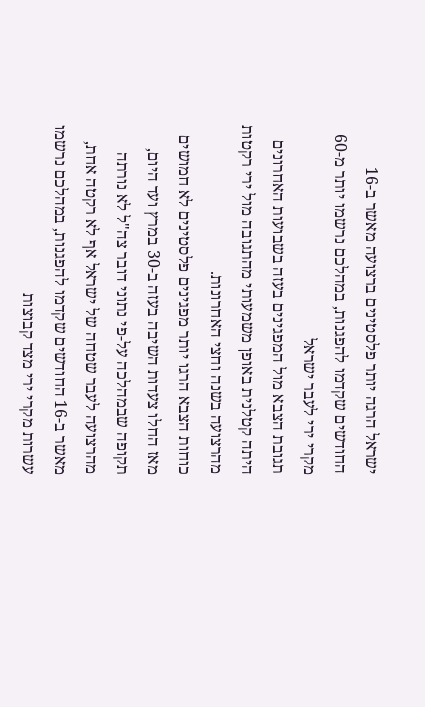ישראל הרגה יותר פלסטינים ברצועה מאשר ב-16 החודשים שקדמו להפגנות, במהלכם נרשמו יותר מ-60 מקרי ירי לעבר ישראל
תגובת הצבא מול המפגינים בעזה בשבועות האחרונים היתה קטלנית באופן משמעותי מהתגובה מול ירי רקטות מהרצועה בשנה וחצי האחרונות.
כוחות הצבא הרגו יותר מפגינים פלסטינים לא חמושים מאז החלו צעדות השיבה בעזה ב-30 במרץ ועד היום, תקופה שבמהלכה על-פי נתוני דובר צה"ל לא נורתה מהרצועה לעבר שטחה של ישראל אף לא רקטה אחת, מאשר ב-16 החודשים שקדמו להפגנות, במהלכם נרשמו עשרות מקרי ירי מצד קבוצות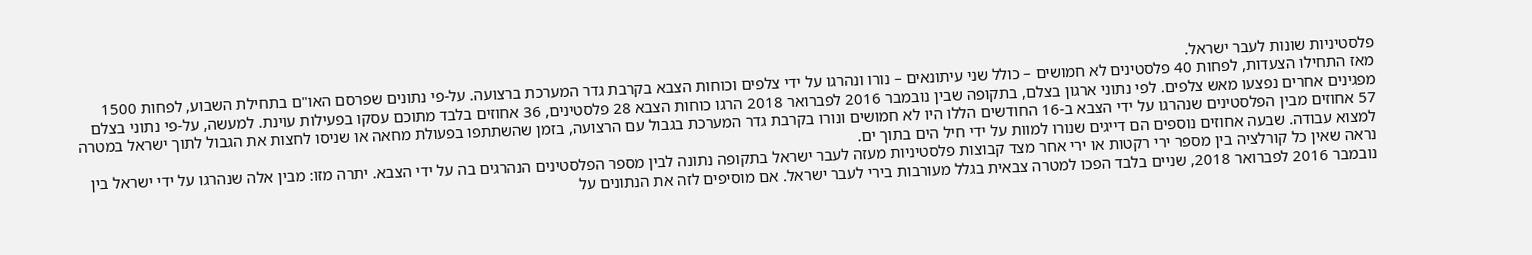פלסטיניות שונות לעבר ישראל.
מאז התחילו הצעדות, לפחות 40 פלסטינים לא חמושים – כולל שני עיתונאים – נורו ונהרגו על ידי צלפים וכוחות הצבא בקרבת גדר המערכת ברצועה. על-פי נתונים שפרסם האו"ם בתחילת השבוע, לפחות 1500 מפגינים אחרים נפצעו מאש צלפים. לפי נתוני ארגון בצלם, בתקופה שבין נובמבר 2016 לפברואר 2018 הרגו כוחות הצבא 28 פלסטינים, 36 אחוזים בלבד מתוכם עסקו בפעילות עוינת. למעשה, על-פי נתוני בצלם 57 אחוזים מבין הפלסטינים שנהרגו על ידי הצבא ב-16 החודשים הללו היו לא חמושים ונורו בקרבת גדר המערכת בגבול עם הרצועה, בזמן שהשתתפו בפעולת מחאה או שניסו לחצות את הגבול לתוך ישראל במטרה למצוא עבודה. שבעה אחוזים נוספים הם דייגים שנורו למוות על ידי חיל הים בתוך ים.
נראה שאין כל קורלציה בין מספר ירי רקטות או ירי אחר מצד קבוצות פלסטיניות מעזה לעבר ישראל בתקופה נתונה לבין מספר הפלסטינים הנהרגים בה על ידי הצבא. יתרה מזו: מבין אלה שנהרגו על ידי ישראל בין נובמבר 2016 לפברואר 2018, שניים בלבד הפכו למטרה צבאית בגלל מעורבות בירי לעבר ישראל. אם מוסיפים לזה את הנתונים על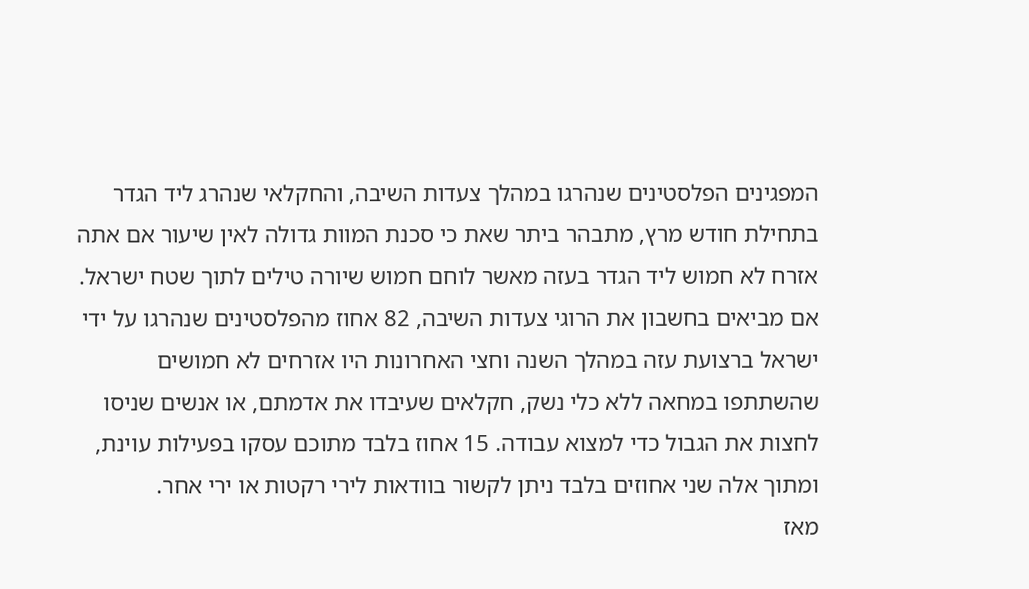המפגינים הפלסטינים שנהרגו במהלך צעדות השיבה, והחקלאי שנהרג ליד הגדר בתחילת חודש מרץ, מתבהר ביתר שאת כי סכנת המוות גדולה לאין שיעור אם אתה אזרח לא חמוש ליד הגדר בעזה מאשר לוחם חמוש שיורה טילים לתוך שטח ישראל.
אם מביאים בחשבון את הרוגי צעדות השיבה, 82 אחוז מהפלסטינים שנהרגו על ידי ישראל ברצועת עזה במהלך השנה וחצי האחרונות היו אזרחים לא חמושים שהשתתפו במחאה ללא כלי נשק, חקלאים שעיבדו את אדמתם, או אנשים שניסו לחצות את הגבול כדי למצוא עבודה. 15 אחוז בלבד מתוכם עסקו בפעילות עוינת, ומתוך אלה שני אחוזים בלבד ניתן לקשור בוודאות לירי רקטות או ירי אחר.
מאז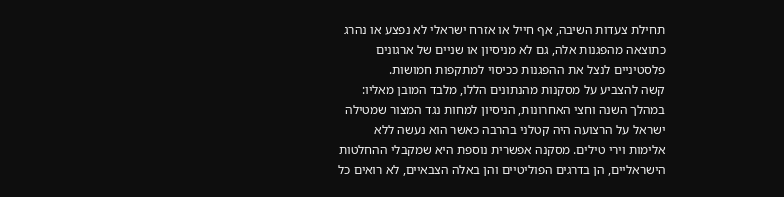תחילת צעדות השיבה, אף חייל או אזרח ישראלי לא נפצע או נהרג כתוצאה מהפגנות אלה, גם לא מניסיון או שניים של ארגונים פלסטיניים לנצל את ההפגנות ככיסוי למתקפות חמושות.
קשה להצביע על מסקנות מהנתונים הללו, מלבד המובן מאליו: במהלך השנה וחצי האחרונות, הניסיון למחות נגד המצור שמטילה ישראל על הרצועה היה קטלני בהרבה כאשר הוא נעשה ללא אלימות וירי טילים. מסקנה אפשרית נוספת היא שמקבלי ההחלטות הישראליים, הן בדרגים הפוליטיים והן באלה הצבאיים, לא רואים כל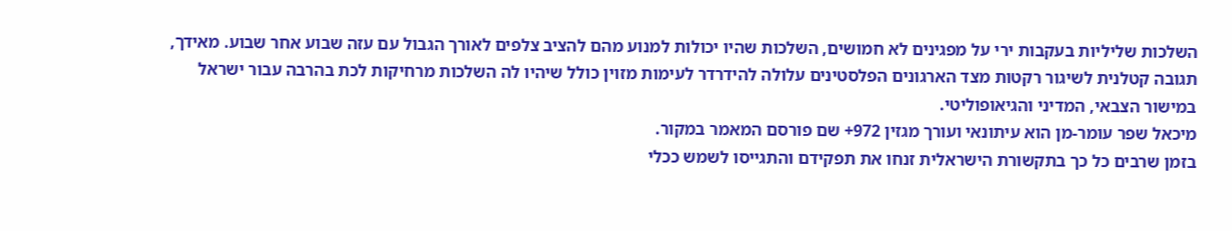השלכות שליליות בעקבות ירי על מפגינים לא חמושים, השלכות שהיו יכולות למנוע מהם להציב צלפים לאורך הגבול עם עזה שבוע אחר שבוע. מאידך, תגובה קטלנית לשיגור רקטות מצד הארגונים הפלסטינים עלולה להידרדר לעימות מזוין כולל שיהיו לה השלכות מרחיקות לכת בהרבה עבור ישראל במישור הצבאי, המדיני והגיאופוליטי.
מיכאל שפר עומר-מן הוא עיתונאי ועורך מגזין 972+ שם פורסם המאמר במקור.
בזמן שרבים כל כך בתקשורת הישראלית זנחו את תפקידם והתגייסו לשמש ככלי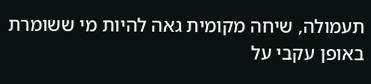תעמולה, שיחה מקומית גאה להיות מי ששומרת באופן עקבי על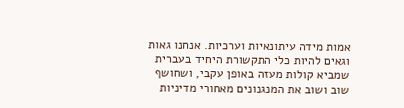אמות מידה עיתונאיות וערכיות. אנחנו גאות וגאים להיות כלי התקשורת היחיד בעברית שמביא קולות מעזה באופן עקבי, ושחושף שוב ושוב את המנגנונים מאחורי מדיניות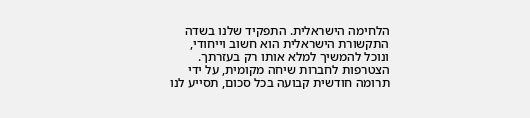הלחימה הישראלית. התפקיד שלנו בשדה התקשורת הישראלית הוא חשוב וייחודי, ונוכל להמשיך למלא אותו רק בעזרתך. הצטרפות לחברות שיחה מקומית, על ידי תרומה חודשית קבועה בכל סכום, תסייע לנו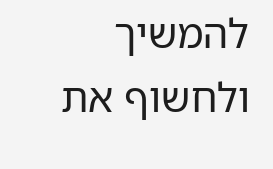להמשיך ולחשוף את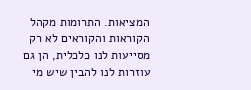המציאות. התרומות מקהל הקוראות והקוראים לא רק מסייעות לנו כלכלית, הן גם עוזרות לנו להבין שיש מי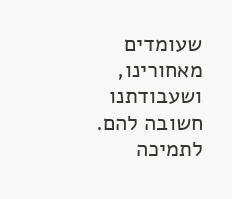שעומדים מאחורינו, ושעבודתנו חשובה להם.
לתמיכה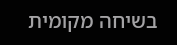בשיחה מקומית